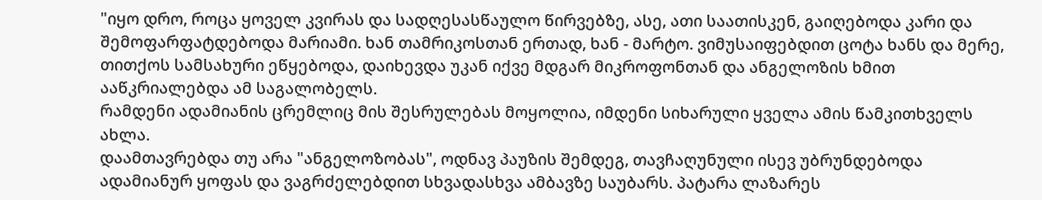"იყო დრო, როცა ყოველ კვირას და სადღესასწაულო წირვებზე, ასე, ათი საათისკენ, გაიღებოდა კარი და შემოფარფატდებოდა მარიამი. ხან თამრიკოსთან ერთად, ხან - მარტო. ვიმუსაიფებდით ცოტა ხანს და მერე, თითქოს სამსახური ეწყებოდა, დაიხევდა უკან იქვე მდგარ მიკროფონთან და ანგელოზის ხმით ააწკრიალებდა ამ საგალობელს.
რამდენი ადამიანის ცრემლიც მის შესრულებას მოყოლია, იმდენი სიხარული ყველა ამის წამკითხველს ახლა.
დაამთავრებდა თუ არა "ანგელოზობას", ოდნავ პაუზის შემდეგ, თავჩაღუნული ისევ უბრუნდებოდა ადამიანურ ყოფას და ვაგრძელებდით სხვადასხვა ამბავზე საუბარს. პატარა ლაზარეს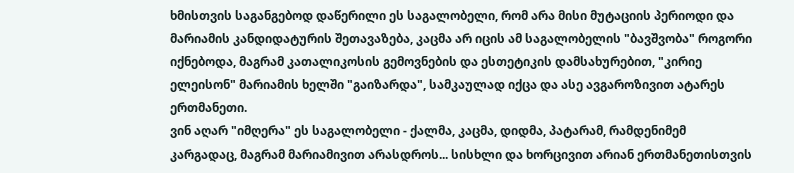ხმისთვის საგანგებოდ დაწერილი ეს საგალობელი, რომ არა მისი მუტაციის პერიოდი და მარიამის კანდიდატურის შეთავაზება, კაცმა არ იცის ამ საგალობელის "ბავშვობა" როგორი იქნებოდა, მაგრამ კათალიკოსის გემოვნების და ესთეტიკის დამსახურებით, "კირიე ელეისონ" მარიამის ხელში "გაიზარდა", სამკაულად იქცა და ასე ავგაროზივით ატარეს ერთმანეთი.
ვინ აღარ "იმღერა" ეს საგალობელი - ქალმა, კაცმა, დიდმა, პატარამ, რამდენიმემ კარგადაც, მაგრამ მარიამივით არასდროს... სისხლი და ხორცივით არიან ერთმანეთისთვის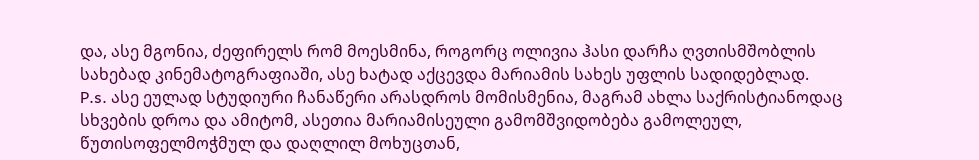და, ასე მგონია, ძეფირელს რომ მოესმინა, როგორც ოლივია ჰასი დარჩა ღვთისმშობლის სახებად კინემატოგრაფიაში, ასე ხატად აქცევდა მარიამის სახეს უფლის სადიდებლად.
P.s. ასე ეულად სტუდიური ჩანაწერი არასდროს მომისმენია, მაგრამ ახლა საქრისტიანოდაც სხვების დროა და ამიტომ, ასეთია მარიამისეული გამომშვიდობება გამოლეულ, წუთისოფელმოჭმულ და დაღლილ მოხუცთან,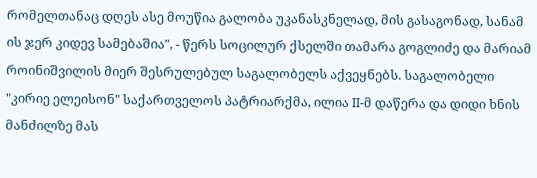რომელთანაც დღეს ასე მოუწია გალობა უკანასკნელად, მის გასაგონად, სანამ ის ჯერ კიდევ სამებაშია", - წერს სოცილურ ქსელში თამარა გოგლიძე და მარიამ როინიშვილის მიერ შესრულებულ საგალობელს აქვეყნებს. საგალობელი "კირიე ელეისონ" საქართველოს პატრიარქმა, ილია II-მ დაწერა და დიდი ხნის მანძილზე მას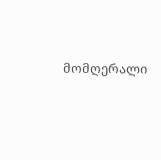მომღერალი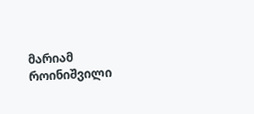მარიამ როინიშვილი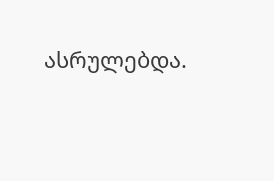ასრულებდა.